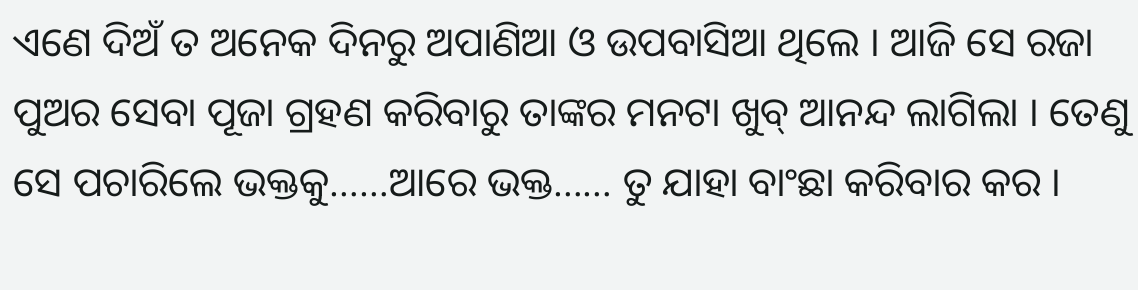ଏଣେ ଦିଅଁ ତ ଅନେକ ଦିନରୁ ଅପାଣିଆ ଓ ଉପବାସିଆ ଥିଲେ । ଆଜି ସେ ରଜା ପୁଅର ସେବା ପୂଜା ଗ୍ରହଣ କରିବାରୁ ତାଙ୍କର ମନଟା ଖୁବ୍ ଆନନ୍ଦ ଲାଗିଲା । ତେଣୁ ସେ ପଚାରିଲେ ଭକ୍ତକୁ……ଆରେ ଭକ୍ତ…… ତୁ ଯାହା ବାଂଛା କରିବାର କର ।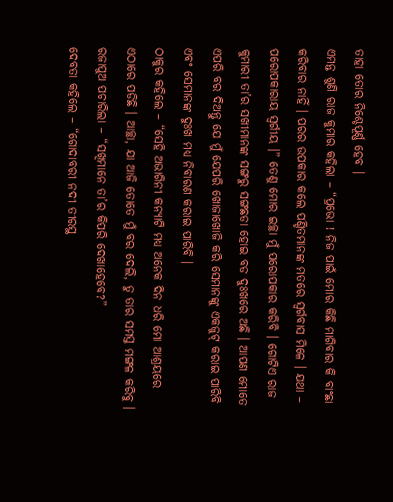ତାହା ତୋର ନିଶ୍ଚେପୂର୍ଣ୍ଣ ହେବ ।
ଏମନ୍ତ ଶୁଣି ରାଜ କୁମାର କହିଲା – “ପ୍ରଭୋ ! ନିଜ ପାଇଁ ମୋର କିଛି ମାଗିବାର କି ବାଂଛା କରିବାର ନାହିଁ । ପରର ଉପକାର କଲେ ପଣ୍ଡିତମାନଙ୍କ ମତରେ ସ୍ୱର୍ଗବାସ ମିଳେ । ଯଥା – ପରୋପକାରାୟ ସ୍ୱର୍ଗୀୟ ।” ତେଣୁ ମୋର ଇଚ୍ଛା ମୁଁ ପରୋପକାର କରିବି । ଗୋଟିଏ ରାଜ କୁମାରୀ ତା’ର ସଖୀମାନଙ୍କ ସଙ୍ଗରୁ ସଙ୍ଗଛଡା ହୋଇ ବଡ ଦୁଃଖରେ ଅଛି । ଆପଣ ମୋତେ ଏପରି ବର ଦିଅନ୍ତୁ ଯେ ମୁଁ ଯେପରି ଖୋଜାଖୋଜି କରି ସେମାନଙ୍କୁ ଏକଜୁଟ୍ କରାଇ ପାରିବି ଏବଂ ସେମାନଙ୍କ ଦୁଃଖ ମଧ୍ୟ ନିବାରଣ କରାଇ ପାରିବି ।
ଠାକୁର କହିଲେ – “ସେହି ଅଭାଗିନୀ କନ୍ୟାଟି ମଧ୍ୟ ଅନେକ ଦିନ ଧରି ମୋ ଆଶ୍ରୟରେ ଏଠାରେ ପଡିଛି । ଆଚ୍ଛା, ଯା ଆଜି ତୋତେ ମୁଁ ବର ଦେଲି, ତୁ ତାର ସମସ୍ତ ମଙ୍ଗଳ କରିବୁ ।
ରଜାପୁଅ ପଚାରିଲା – “ସଖିମାନେ ତା’ର କିପରି ଦେଖାହେବେ?”
ଦେବତା କହିଲେ – “ଗୋଦାବରୀ ନଦୀ ତୀରସ୍ଥ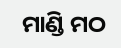ମାଣ୍ଡି ମଠ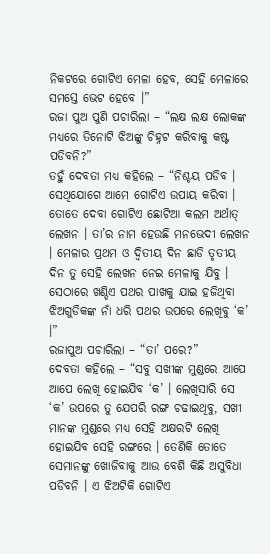ନିକଟରେ ଗୋଟିଏ ମେଳା ହେବ, ସେହି ମେଳାରେ ସମସ୍ତେ ଭେଟ ହେବେ ।”
ରଜା ପୁଅ ପୁଣି ପଚାରିଲା – “ଲକ୍ଷ ଲକ୍ଷ ଲୋକଙ୍କ ମଧ୍ୟରେ ତିନୋଟି ଝିଅଙ୍କୁ ଚିହ୍ନଟ କରିବାକୁ କଷ୍ଟ ପଡିବନି?”
ତହୁଁ ଦେବତା ମଧ୍ୟ କହିଲେ – “ନିଶ୍ଚୟ ପଡିବ । ସେଥିଯୋଗେ ଆମେ ଗୋଟିଏ ଉପାୟ କରିବା । ତୋତେ ଦେବା ଗୋଟିଏ ଛୋଟିଆ କଲମ ଅର୍ଥାତ୍ ଲେଖନ । ତା’ର ନାମ ହେଉଛି ମନଭେଦୀ ଲେଖନ । ମେଳାର ପ୍ରଥମ ଓ ଦ୍ୱିତୀୟ ଦିନ ଛାଡି ତୃତୀୟ ଦିନ ତୁ ସେହି ଲେଖନ ନେଇ ମେଳାକୁ ଯିବୁ । ସେଠାରେ ଖଣ୍ଡିଏ ପଥର ପାଖକୁ ଯାଇ ହଜିଥିବା ଝିଅଗୁଡିକଙ୍କ ନାଁ ଧରି ପଥର ଉପରେ ଲେଖିବୁ ‘କ’ ।”
ରଜାପୁଅ ପଚାରିଲା – “ତା’ ପରେ?”
ଦେବତା କହିଲେ – “ସବୁ ସଖୀଙ୍କ ମୁଣ୍ଡରେ ଆପେ ଆପେ ଲେଖି ହୋଇଯିବ ‘କ’ । ଲେଖିସାରି ସେ ‘କ’ ଉପରେ ତୁ ଯେପରି ରଙ୍ଗ ଚଢାଇଥିବୁ, ସଖୀ ମାନଙ୍କ ମୁଣ୍ଡରେ ମଧ୍ୟ ସେହି ଅକ୍ଷରଟି ଲେଖି ହୋଇଯିବ ସେହି ରଙ୍ଗରେ । ତେଣିକି ତୋତେ ସେମାନଙ୍କୁ ଖୋଜିବାକୁ ଆଉ ବେଶି କିଛି ଅସୁବିଧା ପଡିବନି । ଏ ଝିଅଟିକି ଗୋଟିଏ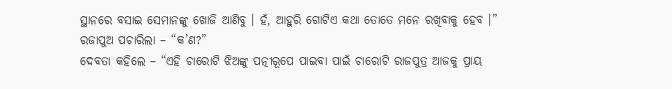ସ୍ଥାନରେ ବସାଇ ସେମାନଙ୍କୁ ଖୋଜି ଆଣିବୁ । ହଁ, ଆହୁରି ଗୋଟିଏ କଥା ତୋତେ ମନେ ରଖିବାକୁ ହେବ ।”
ରଜାପୁଅ ପଚାରିଲା – “କ’ଣ?”
ଦେବତା କହିଲେ – “ଏହି ଚାରୋଟି ଝିଅଙ୍କୁ ପତ୍ନୀରୂପେ ପାଇବା ପାଇଁ ଚାରୋଟି ରାଜପୁତ୍ର ଆଜକୁ ପ୍ରାୟ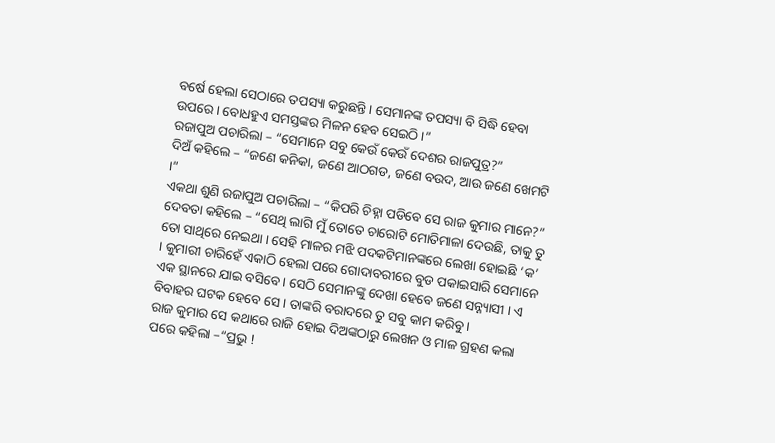ବର୍ଷେ ହେଲା ସେଠାରେ ତପସ୍ୟା କରୁଛନ୍ତି । ସେମାନଙ୍କ ତପସ୍ୟା ବି ସିଦ୍ଧି ହେବା ଉପରେ । ବୋଧହୁଏ ସମସ୍ତଙ୍କର ମିଳନ ହେବ ସେଇଠି ।”
ରଜାପୁଅ ପଚାରିଲା – “ସେମାନେ ସବୁ କେଉଁ କେଉଁ ଦେଶର ରାଜପୁତ୍ର?”
ଦିଅଁ କହିଲେ – “ଜଣେ କନିକା, ଜଣେ ଆଠଗଡ, ଜଣେ ବଉଦ, ଆଉ ଜଣେ ଖେମଟି ।”
ଏକଥା ଶୁଣି ରଜାପୁଅ ପଚାରିଲା – “କିପରି ଚିହ୍ନା ପଡିବେ ସେ ରାଜ କୁମାର ମାନେ?”
ଦେବତା କହିଲେ – “ସେଥି ଲାଗି ମୁଁ ତୋତେ ଚାରୋଟି ମୋତିମାଳା ଦେଉଛି, ତାକୁ ତୁ ତୋ ସାଥିରେ ନେଇଥା । ସେହି ମାଳର ମଝି ପଦକଟିମାନଙ୍କରେ ଲେଖା ହୋଇଛି ‘କ’ । କୁମାରୀ ଚାରିହେଁ ଏକାଠି ହେଲା ପରେ ଗୋଦାବରୀରେ ବୁଡ ପକାଇସାରି ସେମାନେ ଏକ ସ୍ଥାନରେ ଯାଇ ବସିବେ । ସେଠି ସେମାନଙ୍କୁ ଦେଖା ହେବେ ଜଣେ ସନ୍ନ୍ୟାସୀ । ଏ ବିବାହର ଘଟକ ହେବେ ସେ । ତାଙ୍କରି ବରାଦରେ ତୁ ସବୁ କାମ କରିବୁ ।
ରାଜ କୁମାର ସେ କଥାରେ ରାଜି ହୋଇ ଦିଅଙ୍କଠାରୁ ଲେଖନ ଓ ମାଳ ଗ୍ରହଣ କଲା ପରେ କହିଲା –“ପ୍ରଭୁ !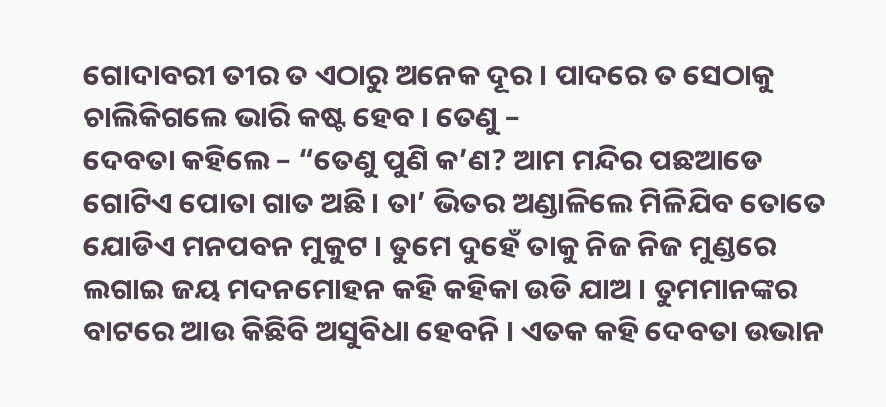ଗୋଦାବରୀ ତୀର ତ ଏଠାରୁ ଅନେକ ଦୂର । ପାଦରେ ତ ସେଠାକୁ ଚାଲିକିଗଲେ ଭାରି କଷ୍ଟ ହେବ । ତେଣୁ –
ଦେବତା କହିଲେ – “ତେଣୁ ପୁଣି କ’ଣ? ଆମ ମନ୍ଦିର ପଛଆଡେ ଗୋଟିଏ ପୋତା ଗାତ ଅଛି । ତା’ ଭିତର ଅଣ୍ଡାଳିଲେ ମିଳିଯିବ ତୋତେ ଯୋଡିଏ ମନପବନ ମୁକୁଟ । ତୁମେ ଦୁହେଁ ତାକୁ ନିଜ ନିଜ ମୁଣ୍ଡରେ ଲଗାଇ ଜୟ ମଦନମୋହନ କହି କହିକା ଉଡି ଯାଅ । ତୁମମାନଙ୍କର ବାଟରେ ଆଉ କିଛିବି ଅସୁବିଧା ହେବନି । ଏତକ କହି ଦେବତା ଉଭାନ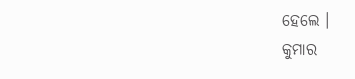ହେଲେ ।
କୁମାର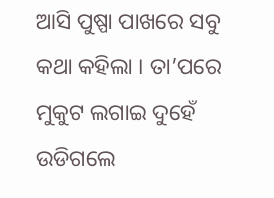ଆସି ପୁଷ୍ପା ପାଖରେ ସବୁ କଥା କହିଲା । ତା’ପରେ ମୁକୁଟ ଲଗାଇ ଦୁହେଁ ଉଡିଗଲେ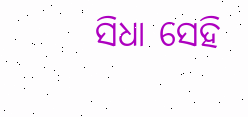ସିଧା ସେହି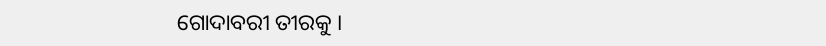ଗୋଦାବରୀ ତୀରକୁ ।